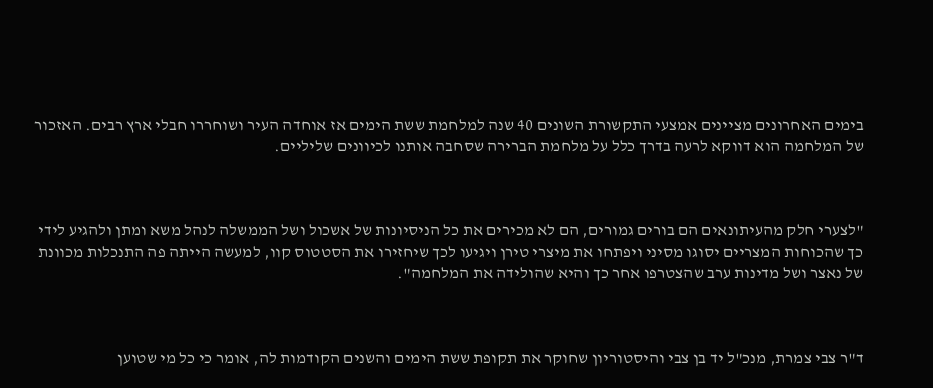בימים האחרונים מציינים אמצעי התקשורת השונים 40 שנה למלחמת ששת הימים אז אוחדה העיר ושוחררו חבלי ארץ רבים. האזכור של המלחמה הוא דווקא לרעה בדרך כלל על מלחמת הברירה שסחבה אותנו לכיוונים שליליים.



"לצערי חלק מהעיתונאים הם בורים גמורים, הם לא מכירים את כל הניסיונות של אשכול ושל הממשלה לנהל משא ומתן ולהגיע לידי כך שהכוחות המצריים יסוגו מסיני ויפתחו את מיצרי טירן ויגיעו לכך שיחזירו את הסטטוס קוו, למעשה הייתה פה התנכלות מכוונת של נאצר ושל מדינות ערב שהצטרפו אחר כך והיא שהולידה את המלחמה".



ד"ר צבי צמרת, מנכ"ל יד בן צבי והיסטוריון שחוקר את תקופת ששת הימים והשנים הקודמות לה, אומר כי כל מי שטוען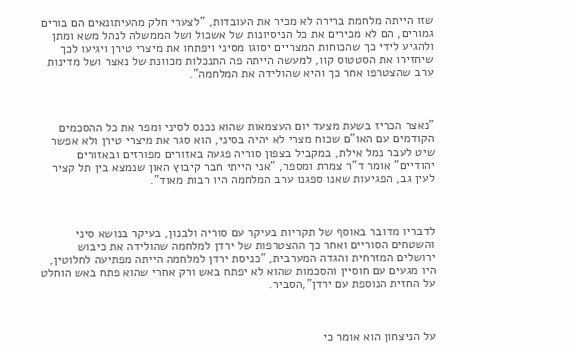שזו הייתה מלחמת ברירה לא מכיר את העובדות, "לצערי חלק מהעיתונאים הם בורים גמורים, הם לא מכירים את כל הניסיונות של אשכול ושל הממשלה לנהל משא ומתן ולהגיע לידי כך שהכוחות המצריים יסוגו מסיני ויפתחו את מיצרי טירן ויגיעו לכך שיחזירו את הסטטוס קוו, למעשה הייתה פה התנכלות מכוונת של נאצר ושל מדינות ערב שהצטרפו אחר כך והיא שהולידה את המלחמה".



"נאצר הכריז בשעת מצעד יום העצמאות שהוא נכנס לסיני ומפר את כל ההסכמים הקודמים עם האו"ם שכוח מצרי לא יהיה בסיני, הוא סגר את מיצרי טירן ולא אפשר שיט לעבר נמל אילת, במקביל בצפון סוריה פגעה באזורים מפורזים ובאזורים יהודיים" אומר ד"ר צמרת ומספר, "אני הייתי חבר קיבוץ האון שנמצא בין תל קציר לעין גב, הפגיעות שאנו ספגנו ערב המלחמה היו רבות מאוד".



לדבריו מדובר באוסף של תקריות בעיקר עם סוריה ולבנון, בעיקר בנושא סיני והשטחים הסוריים ואחר כך ההצטרפות של ירדן למלחמה שהולידה את כיבוש ירושלים המזרחית והגדה המערבית, "כניסת ירדן למלחמה הייתה מפתיעה לחלוטין, היו מגעים עם חוסיין והסכמות שהוא לא יפתח באש ורק אחרי שהוא פתח באש הוחלט על החזית הנוספת עם ירדן",הסביר.



על הניצחון הוא אומר כי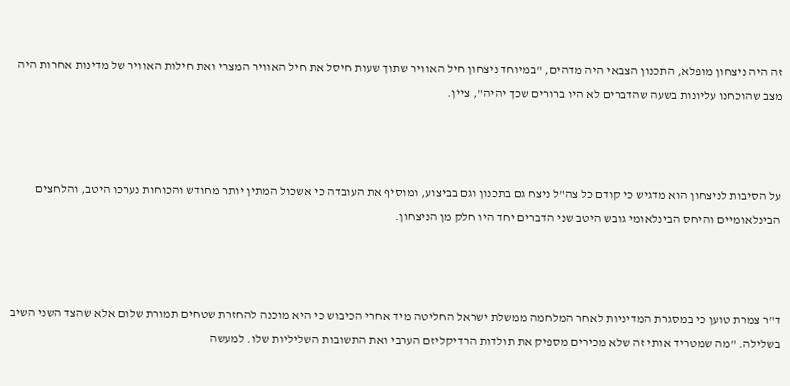זה היה ניצחון מופלא, התכנון הצבאי היה מדהים, "במיוחד ניצחון חיל האוויר שתוך שעות חיסל את חיל האוויר המצרי ואת חילות האוויר של מדינות אחרות היה מצב שהוכחנו עליונות בשעה שהדברים לא היו ברורים שכך יהיה", ציין.



על הסיבות לניצחון הוא מדגיש כי קודם כל צה"ל ניצח גם בתכנון וגם בביצוע, ומוסיף את העובדה כי אשכול המתין יותר מחודש והכוחות נערכו היטב, והלחצים הבינלאומיים והיחס הבינלאומי גובש היטב שני הדברים יחד היו חלק מן הניצחון.



ד"ר צמרת טוען כי במסגרת המדיניות לאחר המלחמה ממשלת ישראל החליטה מיד אחרי הכיבוש כי היא מוכנה להחזרת שטחים תמורת שלום אלא שהצד השני השיב בשלילה. "מה שמטריד אותי זה שלא מכירים מספיק את תולדות הרדיקליזם הערבי ואת התשובות השליליות שלו. למעשה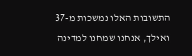התשובות האלו נמשכות מ-37 ואילך, אנחנו שמחנו למדינה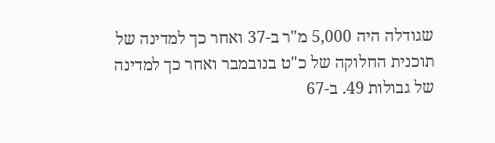שגודלה היה 5,000 מ"ר ב-37 ואחר כך למדינה של תוכנית החלוקה של כ"ט בנובמבר ואחר כך למדינה של גבולות 49. ב-67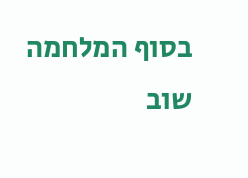בסוף המלחמה שוב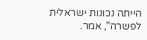הייתה נכונות ישראלית לפשרה", אמר.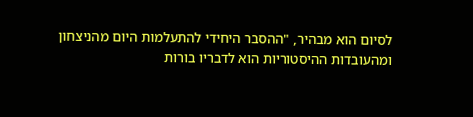לסיום הוא מבהיר, "ההסבר היחידי להתעלמות היום מהניצחון ומהעובדות ההיסטוריות הוא לדבריו בורות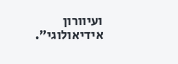ועיוורון אידיאולוגי".